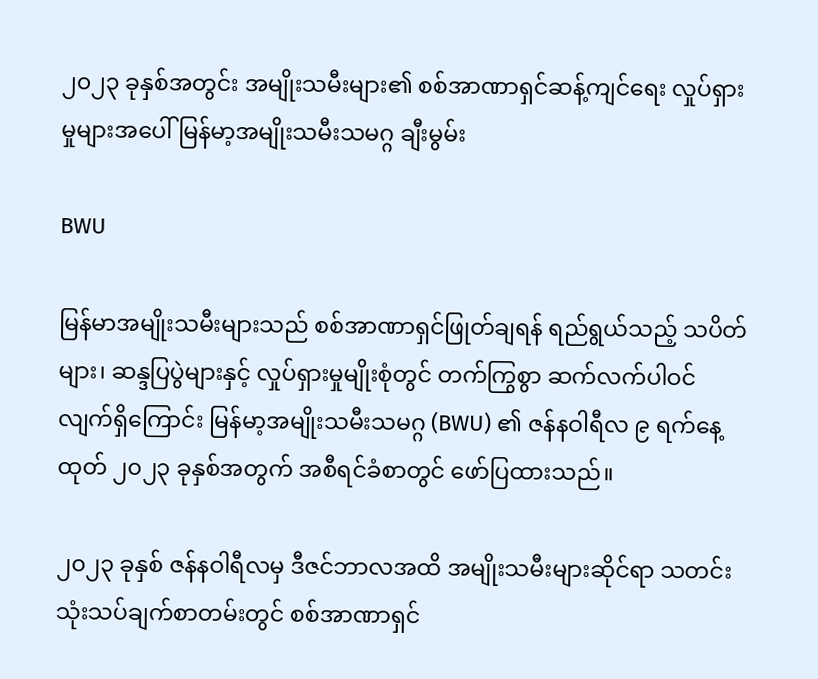၂၀၂၃ ခုနှစ်အတွင်း အမျိုးသမီးများ၏ စစ်အာဏာရှင်ဆန့်ကျင်ရေး လှုပ်ရှားမှုများအပေါ် မြန်မာ့အမျိုးသမီးသမဂ္ဂ ချီးမွမ်း

BWU

မြန်မာအမျိုးသမီးများသည် စစ်အာဏာရှင်ဖြုတ်ချရန် ရည်ရွယ်သည့် သပိတ်များ၊ ဆန္ဒပြပွဲများနှင့် လှုပ်ရှားမှုမျိုးစုံတွင် တက်ကြွစွာ ဆက်လက်ပါဝင်လျက်ရှိကြောင်း မြန်မာ့အမျိုးသမီးသမဂ္ဂ (BWU) ၏ ဇန်နဝါရီလ ၉ ရက်နေ့ထုတ် ၂၀၂၃ ခုနှစ်အတွက် အစီရင်ခံစာတွင် ဖော်ပြထားသည်။

၂၀၂၃ ခုနှစ် ဇန်နဝါရီလမှ ဒီဇင်ဘာလအထိ အမျိုးသမီးများဆိုင်ရာ သတင်းသုံးသပ်ချက်စာတမ်းတွင် စစ်အာဏာရှင်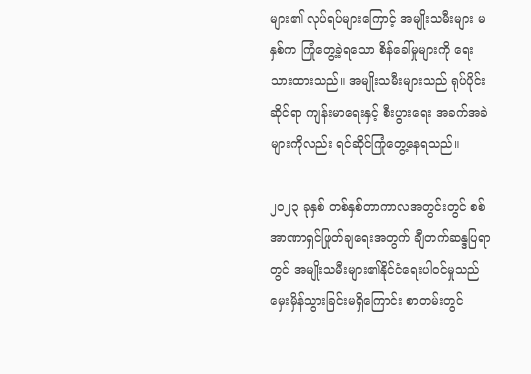များ၏ လုပ်ရပ်များကြောင့် အမျိုးသမီးများ မနှစ်က ကြုံတွေ့ခဲ့ရသော စိန်ခေါ်မှုများကို ရေးသားထားသည်။ အမျိုးသမီးများသည် ရုပ်ပိုင်းဆိုင်ရာ ကျန်းမာရေးနှင့် စီးပွားရေး အခက်အခဲများကိုလည်း ရင်ဆိုင်ကြုံတွေ့နေရသည်။

၂၀၂၃ ခုနှစ် တစ်နှစ်တာကာလအတွင်းတွင် စစ်အာဏာရှင်ဖြုတ်ချရေးအတွက် ချီတက်ဆန္ဒပြရာတွင် အမျိုးသမီးများ၏နိုင်ငံရေးပါဝင်မှုသည် မှေးမှိန်သွားခြင်းမရှိကြောင်း စာတမ်းတွင်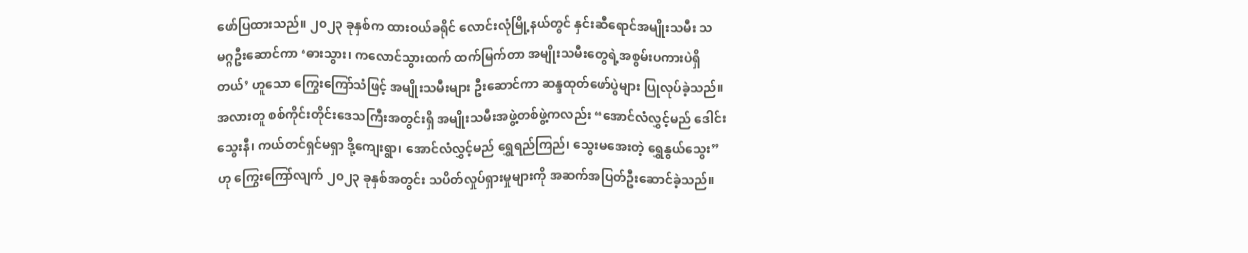ဖော်ပြထားသည်။ ၂၀၂၃ ခုနှစ်က ထားဝယ်ခရိုင် လောင်းလုံမြို့နယ်တွင် နှင်းဆီရောင်အမျိုးသမီး သမဂ္ဂဦးဆောင်ကာ ‘ဓားသွား၊ ကလောင်သွားထက် ထက်မြက်တာ အမျိုးသမီးတွေရဲ့အစွမ်းပကားပဲရှိတယ်’ ဟူသော ကြွေးကြော်သံဖြင့် အမျိုးသမီးများ ဦးဆောင်ကာ ဆန္ဒထုတ်ဖော်ပွဲများ ပြုလုပ်ခဲ့သည်။  အလားတူ စစ်ကိုင်းတိုင်းဒေသကြီးအတွင်းရှိ အမျိုးသမီးအဖွဲ့တစ်ဖွဲ့ကလည်း “အောင်လံလွှင့်မည် ဒေါင်းသွေးနီ၊ ကယ်တင်ရှင်မရှာ ဒို့ကျေးရွာ၊ အောင်လံလွှင့်မည် ရွှေရည်ကြည်၊ သွေးမအေးတဲ့ ရွှေနွယ်သွေး” ဟု ကြွေးကြော်လျက် ၂၀၂၃ ခုနှစ်အတွင်း သပိတ်လှုပ်ရှားမှုများကို အဆက်အပြတ်ဦးဆောင်ခဲ့သည်။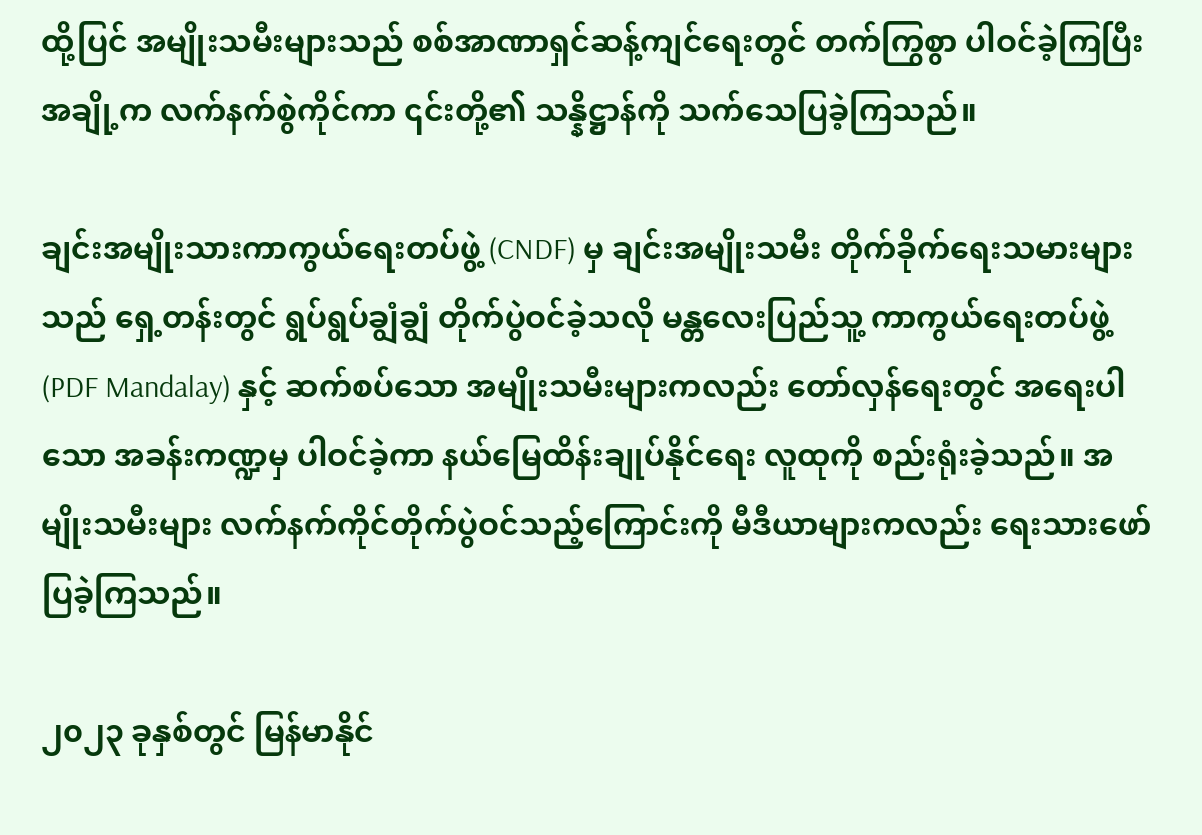ထို့ပြင် အမျိုးသမီးများသည် စစ်အာဏာရှင်ဆန့်ကျင်ရေးတွင် တက်ကြွစွာ ပါဝင်ခဲ့ကြပြီး အချို့က လက်နက်စွဲကိုင်ကာ ၎င်းတို့၏ သန္နိဋ္ဌာန်ကို သက်သေပြခဲ့ကြသည်။

ချင်းအမျိုးသားကာကွယ်ရေးတပ်ဖွဲ့ (CNDF) မှ ချင်းအမျိုးသမီး တိုက်ခိုက်ရေးသမားများသည် ရှေ့တန်းတွင် ရွပ်ရွပ်ချွံချွံ တိုက်ပွဲဝင်ခဲ့သလို မန္တလေးပြည်သူ့ ကာကွယ်ရေးတပ်ဖွဲ့ (PDF Mandalay) နှင့် ဆက်စပ်သော အမျိုးသမီးများကလည်း တော်လှန်ရေးတွင် အရေးပါသော အခန်းကဏ္ဍမှ ပါဝင်ခဲ့ကာ နယ်မြေထိန်းချုပ်နိုင်ရေး လူထုကို စည်းရုံးခဲ့သည်။ အမျိုးသမီးများ လက်နက်ကိုင်တိုက်ပွဲဝင်သည့်ကြောင်းကို မီဒီယာများကလည်း ရေးသားဖော်ပြခဲ့ကြသည်။

၂၀၂၃ ခုနှစ်တွင် မြန်မာနိုင်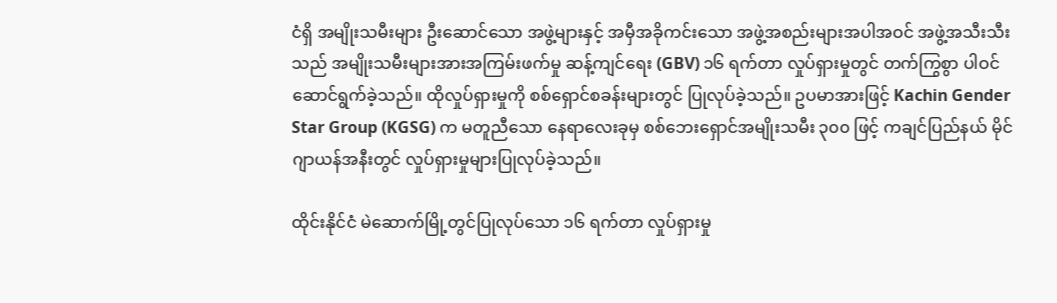ငံရှိ အမျိုးသမီးများ ဦးဆောင်သော အဖွဲ့များနှင့် အမှီအခိုကင်းသော အဖွဲ့အစည်းများအပါအဝင် အဖွဲ့အသီးသီးသည် အမျိုးသမီးများအားအကြမ်းဖက်မှု ဆန့်ကျင်ရေး (GBV) ၁၆ ရက်တာ လှုပ်ရှားမှုတွင် တက်ကြွစွာ ပါဝင်ဆောင်ရွက်ခဲ့သည်။ ထိုလှုပ်ရှားမှုကို စစ်ရှောင်စခန်းများတွင် ပြုလုပ်ခဲ့သည်။ ဥပမာအားဖြင့် Kachin Gender Star Group (KGSG) က မတူညီသော နေရာလေးခုမှ စစ်ဘေးရှောင်အမျိုးသမီး ၃၀၀ ဖြင့် ကချင်ပြည်နယ် မိုင်ဂျာယန်အနီးတွင် လှုပ်ရှားမှုများပြုလုပ်ခဲ့သည်။

ထိုင်းနိုင်ငံ မဲဆောက်မြို့တွင်ပြုလုပ်သော ၁၆ ရက်တာ လှုပ်ရှားမှု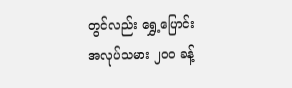တွင်လည်း ရွှေ့ပြောင်း အလုပ်သမား ၂၀၀ ခန့်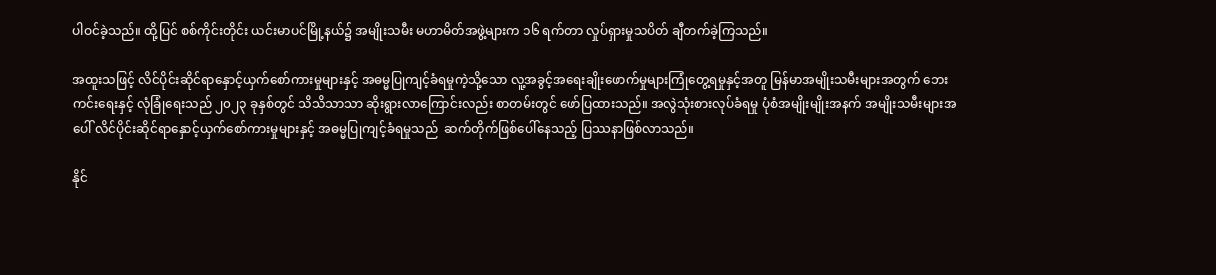ပါဝင်ခဲ့သည်။ ထို့ပြင် စစ်ကိုင်းတိုင်း ယင်းမာပင်မြို့နယ်၌ အမျိုးသမီး မဟာမိတ်အဖွဲ့များက ၁၆ ရက်တာ လှုပ်ရှားမှုသပိတ် ချီတက်ခဲ့ကြသည်။

အထူးသဖြင့် လိင်ပိုင်းဆိုင်ရာနှောင့်ယှက်စော်ကားမှုများနှင့် အဓမ္မပြုကျင့်ခံရမှုကဲ့သို့သော လူ့အခွင့်အရေးချိုးဖောက်မှုများကြုံတွေ့ရမှုနှင့်အတူ မြန်မာအမျိုးသမီးများအတွက် ဘေးကင်းရေးနှင့် လုံခြုံရေးသည် ၂၀၂၃ ခုနှစ်တွင် သိသိသာသာ ဆိုးရွားလာကြောင်းလည်း စာတမ်းတွင် ဖော်ပြထားသည်။ အလွဲသုံးစားလုပ်ခံရမှု ပုံစံအမျိုးမျိုးအနက် အမျိုးသမီးများအပေါ် လိင်ပိုင်းဆိုင်ရာနှောင့်ယှက်စော်ကားမှုများနှင့် အဓမ္မပြုကျင့်ခံရမှုသည်  ဆက်တိုက်ဖြစ်ပေါ်နေသည့် ပြဿနာဖြစ်လာသည်။

နိုင်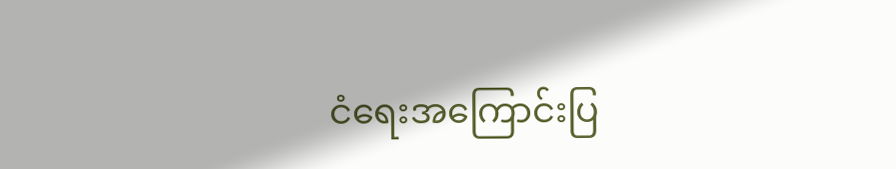ငံရေးအကြောင်းပြ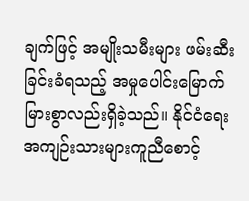ချက်ဖြင့် အမျိုးသမီးများ ဖမ်းဆီးခြင်းခံရသည့် အမှုပေါင်းမြောက်မြားစွာလည်းရှိခဲ့သည်။ နိုင်ငံရေးအကျဉ်းသားများကူညီစောင့်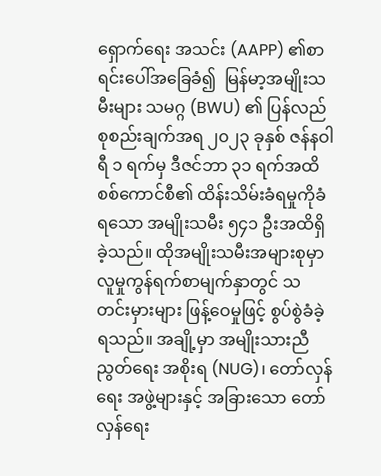ရှောက်ရေး အသင်း (AAPP) ၏စာရင်းပေါ်အခြေခံ၍  မြန်မာ့အမျိုးသမီးများ သမဂ္ဂ (BWU) ၏ ပြန်လည်စုစည်းချက်အရ ၂၀၂၃ ခုနှစ် ဇန်နဝါရီ ၁ ရက်မှ ဒီဇင်ဘာ ၃၁ ရက်အထိ စစ်ကောင်စီ၏ ထိန်းသိမ်းခံရမှုကိုခံရသော အမျိုးသမီး ၅၄၁ ဦးအထိရှိခဲ့သည်။ ထိုအမျိုးသမီးအများစုမှာ လူမှုကွန်ရက်စာမျက်နှာတွင် သတင်းမှားများ ဖြန့်ဝေမှုဖြင့် စွပ်စွဲခံခဲ့ရသည်။ အချို့မှာ အမျိုးသားညီညွတ်ရေး အစိုးရ (NUG)၊ တော်လှန်ရေး အဖွဲ့များနှင့် အခြားသော တော်လှန်ရေး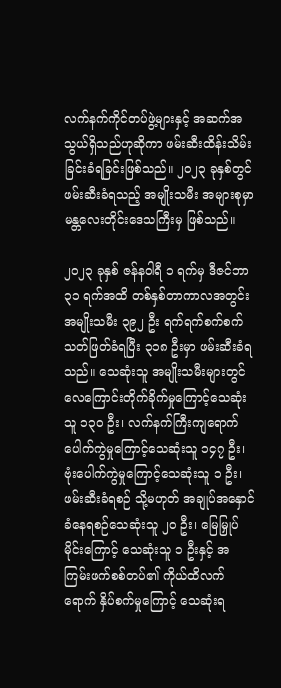လက်နက်ကိုင်တပ်ဖွဲ့များနှင့် အဆက်အသွယ်ရှိသည်ဟုဆိုကာ ဖမ်းဆီးထိန်းသိမ်းခြင်းခံရခြင်းဖြစ်သည်။ ၂၀၂၃ ခုနှစ်တွင် ဖမ်းဆီးခံရသည့် အမျိုးသမီး အများစုမှာ မန္တလေးတိုင်းဒေသကြီးမှ ဖြစ်သည်။

၂၀၂၃ ခုနှစ် ဇန်နဝါရီ ၁ ရက်မှ ဒီဇင်ဘာ ၃၁ ရက်အထိ တစ်နှစ်တာကာလအတွင်း အမျိုးသမီး ၃၉၂ ဦး ရက်ရက်စက်စက် သတ်ဖြတ်ခံရပြီး ၃၁၈ ဦးမှာ ဖမ်းဆီးခံရသည်။ သေဆုံးသူ အမျိုးသမီးများတွင် လေကြောင်းတိုက်ခိုက်မှုကြောင့်သေဆုံးသူ ၁၃၀ ဦး၊ လက်နက်ကြီးကျရောက်ပေါက်ကွဲမှုကြောင့်သေဆုံးသူ ၁၄၇ ဦး၊ ဗုံးပေါက်ကွဲမှုကြောင့်သေဆုံးသူ ၁ ဦး၊ ဖမ်းဆီးခံရစဉ် သို့မဟုတ် အချုပ်အနှောင်ခံနေရစဉ်သေဆုံးသူ ၂၀ ဦး၊ မြေမြှုပ်မိုင်းကြောင့် သေဆုံးသူ ၁ ဦးနှင့် အကြမ်းဖက်စစ်တပ်၏ ကိုယ်ထိလက်ရောက် နှိပ်စက်မှုကြောင့် သေဆုံးရ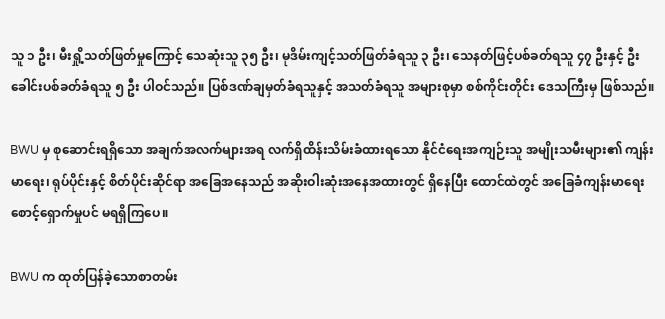သူ ၁ ဦး၊ မီးရှို့သတ်ဖြတ်မှုကြောင့် သေဆုံးသူ ၃၅ ဦး၊ မုဒိမ်းကျင့်သတ်ဖြတ်ခံရသူ ၃ ဦး၊ သေနတ်ဖြင့်ပစ်ခတ်ရသူ ၄၇ ဦးနှင့် ဦးခေါင်းပစ်ခတ်ခံရသူ ၅ ဦး ပါဝင်သည်။ ပြစ်ဒဏ်ချမှတ်ခံရသူနှင့် အသတ်ခံရသူ အများစုမှာ စစ်ကိုင်းတိုင်း ဒေသကြီးမှ ဖြစ်သည်။

BWU မှ စုဆောင်းရရှိသော အချက်အလက်များအရ လက်ရှိထိန်းသိမ်းခံထားရသော နိုင်ငံရေးအကျဉ်းသူ အမျိုးသမီးများ၏ ကျန်းမာရေး၊ ရုပ်ပိုင်းနှင့် စိတ်ပိုင်းဆိုင်ရာ အခြေအနေသည် အဆိုးဝါးဆုံးအနေအထားတွင် ရှိနေပြီး ထောင်ထဲတွင် အခြေခံကျန်းမာရေးစောင့်ရှောက်မှုပင် မရရှိကြပေ။

BWU က ထုတ်ပြန်ခဲ့သောစာတမ်း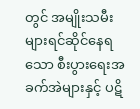တွင် အမျိုးသမီးများရင်ဆိုင်နေရသော စီးပွားရေးအခက်အဲများနှင့် ပဋိ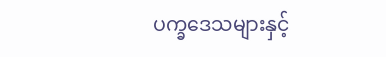ပက္ခဒေသများနှင့်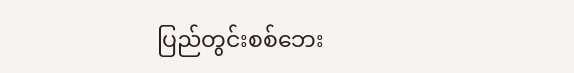ပြည်တွင်းစစ်ဘေး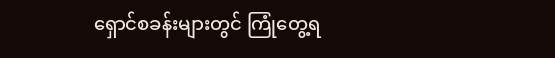ရှောင်စခန်းများတွင် ကြုံတွေ့ရ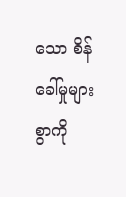သော စိန်ခေါ်မှုများစွာကို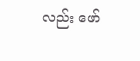လည်း ဖော်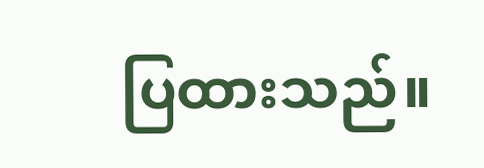ပြထားသည်။